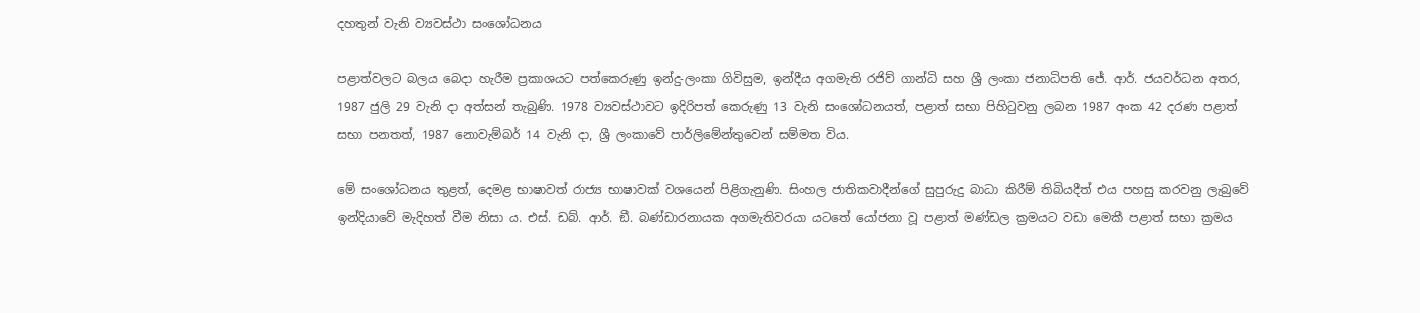දහතුන් වැනි ව්‍යවස්ථා සංශෝධනය

පළාත්වලට බලය බෙදා හැරීම ප්‍රකාශයට පත්කෙරුණු ඉන්දු-ලංකා ගිවිසුම, ඉන්දීය අගමැති රජිව් ගාන්ධි සහ ශ්‍රී ලංකා ජනාධිපති ජේ. ආර්. ජයවර්ධන අතර, 1987 ජුලි 29 වැනි දා අත්සන් තැබුණි. 1978 ව්‍යවස්ථාවට ඉදිරිපත් කෙරුණු 13 වැනි සංශෝධනයත්, පළාත් සභා පිහිටුවනු ලබන 1987 අංක 42 දරණ පළාත් සභා පනතත්, 1987 නොවැම්බර් 14 වැනි දා, ශ්‍රී ලංකාවේ පාර්ලිමේන්තුවෙන් සම්මත විය.

මේ සංශෝධනය තුළත්, දෙමළ භාෂාවත් රාජ්‍ය භාෂාවක් වශයෙන් පිළිගැනුණි. සිංහල ජාතිකවාදීන්ගේ සුපුරුදු බාධා කිරීම් තිබියදීත් එය පහසු කරවනු ලැබුවේ ඉන්දියාවේ මැදිහත් වීම නිසා ය. එස්. ඩබ්. ආර්. ඞී. බණ්ඩාරනායක අගමැතිවරයා යටතේ යෝජනා වූ පළාත් මණ්ඩල ක්‍රමයට වඩා මෙකී පළාත් සභා ක්‍රමය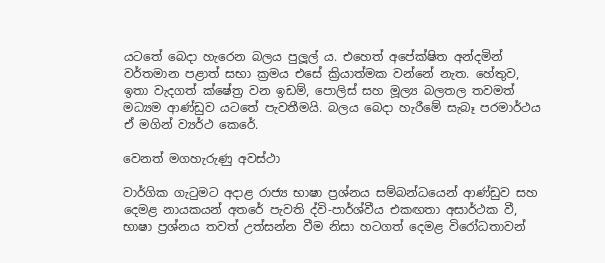යටතේ බෙදා හැරෙන බලය පුලූල් ය. එහෙත් අපේක්ෂිත අන්දමින් වර්තමාන පළාත් සභා ක්‍රමය එසේ ක්‍රියාත්මක වන්නේ නැත. හේතුව, ඉතා වැදගත් ක්ෂේත්‍ර වන ඉඩම්, පොලිස් සහ මූල්‍ය බලතල තවමත් මධ්‍යම ආණ්ඩුව යටතේ පැවතීමයි. බලය බෙදා හැරීමේ සැබෑ පරමාර්ථය ඒ මගින් ව්‍යර්ථ කෙරේ.

වෙනත් මගහැරුණු අවස්ථා

වාර්ගික ගැටුමට අදාළ රාජ්‍ය භාෂා ප්‍රශ්නය සම්බන්ධයෙන් ආණ්ඩුව සහ දෙමළ නායකයන් අතරේ පැවති ද්වි-පාර්ශ්වීය එකඟතා අසාර්ථක වී, භාෂා ප්‍රශ්නය තවත් උත්සන්න වීම නිසා හටගත් දෙමළ විරෝධතාවන්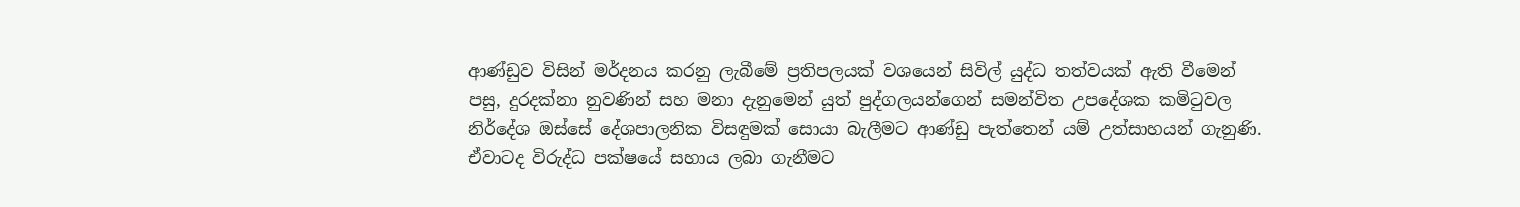ආණ්ඩුව විසින් මර්දනය කරනු ලැබීමේ ප්‍රතිපලයක් වශයෙන් සිවිල් යුද්ධ තත්වයක් ඇති වීමෙන් පසු, දුරදක්නා නුවණින් සහ මනා දැනුමෙන් යුත් පුද්ගලයන්ගෙන් සමන්විත උපදේශක කමිටුවල නිර්දේශ ඔස්සේ දේශපාලනික විසඳුමක් සොයා බැලීමට ආණ්ඩු පැත්තෙන් යම් උත්සාහයන් ගැනුණි. ඒවාටද විරුද්ධ පක්ෂයේ සහාය ලබා ගැනීමට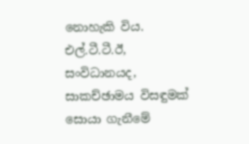නොහැකි විය. එල්.ටී.ටී.ඊ, සංවිධානයද, සාකච්ඡාමය විසඳුමක් සොයා ගැනීමේ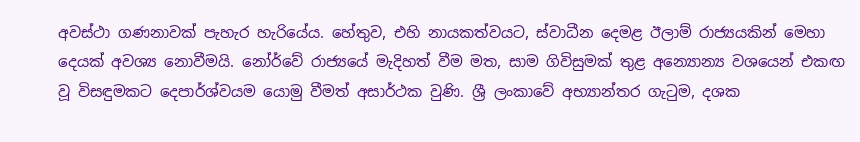අවස්ථා ගණනාවක් පැහැර හැරියේය. හේතුව, එහි නායකත්වයට, ස්වාධීන දෙමළ ඊලාම් රාජ්‍යයකින් මෙහා දෙයක් අවශ්‍ය නොවීමයි. නෝර්වේ රාජ්‍යයේ මැදිහත් වීම මත, සාම ගිවිසුමක් තුළ අන්‍යොන්‍ය වශයෙන් එකඟ වූ විසඳුමකට දෙපාර්ශ්වයම යොමු වීමත් අසාර්ථක වුණි. ශ්‍රී ලංකාවේ අභ්‍යාන්තර ගැටුම, දශක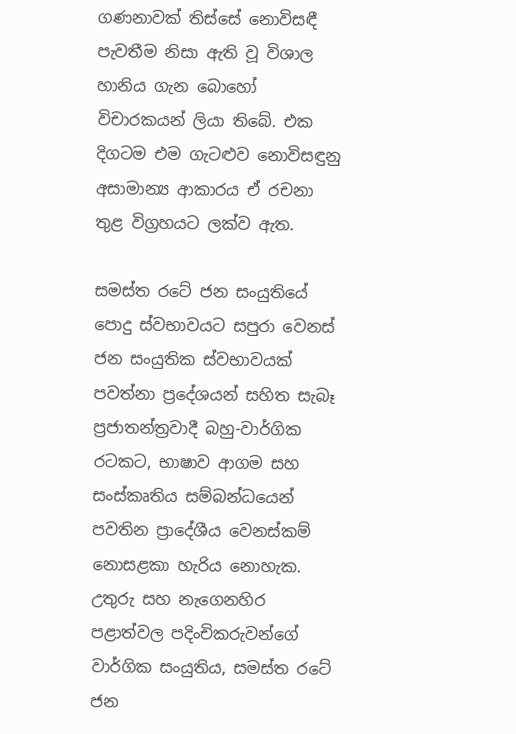ගණනාවක් තිස්සේ නොවිසඳී පැවතීම නිසා ඇති වූ විශාල හානිය ගැන බොහෝ විචාරකයන් ලියා තිබේ. එක දිගටම එම ගැටළුව නොවිසඳුනු අසාමාන්‍ය ආකාරය ඒ රචනා තුළ විග්‍රහයට ලක්ව ඇත.

සමස්ත රටේ ජන සංයුතියේ පොදු ස්වභාවයට සපුරා වෙනස් ජන සංයුතික ස්වභාවයක් පවත්නා ප්‍රදේශයන් සහිත සැබෑ ප්‍රජාතන්ත්‍රවාදී බහු-වාර්ගික රටකට, භාෂාව ආගම සහ සංස්කෘතිය සම්බන්ධයෙන් පවතින ප්‍රාදේශීය වෙනස්කම් නොසළකා හැරිය නොහැක. උතුරු සහ නැගෙනහිර පළාත්වල පදිංචිකරුවන්ගේ වාර්ගික සංයුතිය, සමස්ත රටේ ජන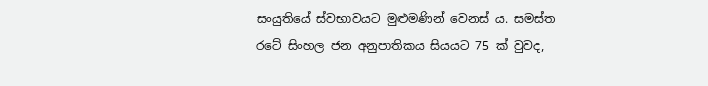සංයුතියේ ස්වභාවයට මුළුමණින් වෙනස් ය. සමස්ත රටේ සිංහල ජන අනුපාතිකය සියයට 75 ක් වුවද,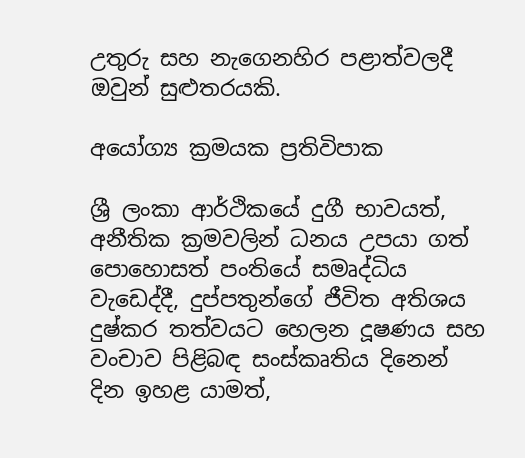උතුරු සහ නැගෙනහිර පළාත්වලදී ඔවුන් සුළුතරයකි.

අයෝග්‍ය ක්‍රමයක ප්‍රතිවිපාක

ශ්‍රී ලංකා ආර්ථිකයේ දුගී භාවයත්, අනීතික ක්‍රමවලින් ධනය උපයා ගත් පොහොසත් පංතියේ සමෘද්ධිය වැඩෙද්දී, දුප්පතුන්ගේ ජීවිත අතිශය දුෂ්කර තත්වයට හෙලන දූෂණය සහ වංචාව පිළිබඳ සංස්කෘතිය දිනෙන් දින ඉහළ යාමත්,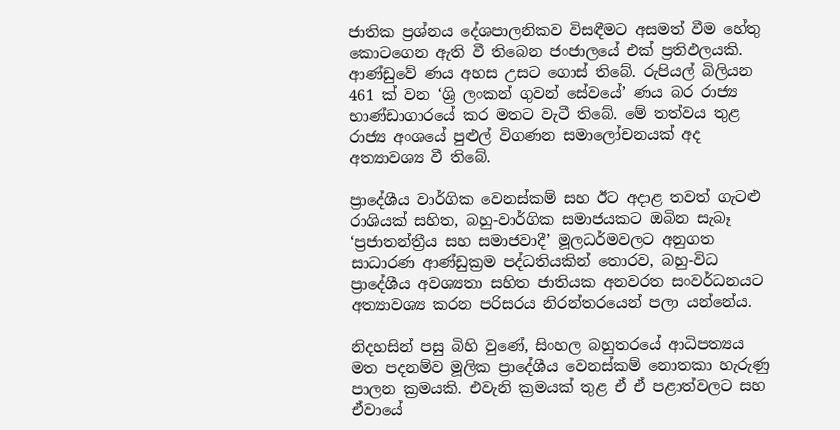ජාතික ප්‍රශ්නය දේශපාලනිකව විසඳීමට අසමත් වීම හේතු කොටගෙන ඇති වී තිබෙන ජංජාලයේ එක් ප්‍රතිඵලයකි. ආණ්ඩුවේ ණය අහස උසට ගොස් තිබේ. රුපියල් බිලියන 461 ක් වන ‘ශ්‍රි ලංකන් ගුවන් සේවයේ’ ණය බර රාජ්‍ය භාණ්ඩාගාරයේ කර මතට වැටී තිබේ. මේ තත්වය තුළ රාජ්‍ය අංශයේ පුළුල් විගණන සමාලෝචනයක් අද අත්‍යාවශ්‍ය වී තිබේ.

ප්‍රාදේශීය වාර්ගික වෙනස්කම් සහ ඊට අදාළ තවත් ගැටළු රාශියක් සහිත, බහු-වාර්ගික සමාජයකට ඔබින සැබෑ ‘ප්‍රජාතන්ත්‍රීය සහ සමාජවාදී’ මූලධර්මවලට අනුගත සාධාරණ ආණ්ඩුක්‍රම පද්ධතියකින් තොරව, බහු-විධ ප්‍රාදේශීය අවශ්‍යතා සහිත ජාතියක අනවරත සංවර්ධනයට අත්‍යාවශ්‍ය කරන පරිසරය නිරන්තරයෙන් පලා යන්නේය.

නිදහසින් පසු බිහි වුණේ, සිංහල බහුතරයේ ආධිපත්‍යය මත පදනම්ව මූලික ප්‍රාදේශීය වෙනස්කම් නොතකා හැරුණු පාලන ක්‍රමයකි. එවැනි ක්‍රමයක් තුළ ඒ ඒ පළාත්වලට සහ ඒවායේ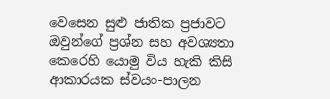වෙසෙන සුළු ජාතික ප්‍රජාවට ඔවුන්ගේ ප්‍රශ්න සහ අවශ්‍යතා කෙරෙහි යොමු විය හැකි කිසි ආකාරයක ස්වයං-පාලන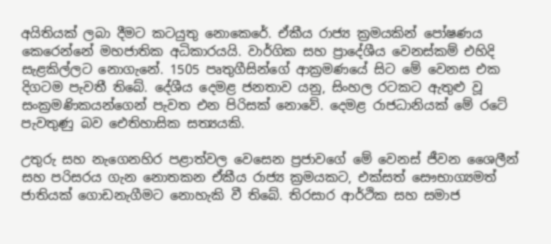අයිතියක් ලබා දීමට කටයුතු නොකෙරේ. ඒකීය රාජ්‍ය ක්‍රමයකින් පෝෂණය කෙරෙන්නේ මහජාතික අධිකාරයයි. වාර්ගික සහ ප්‍රාදේශීය වෙනස්කම් එහිදි සැළකිල්ලට නොගැනේ. 1505 පෘතුගීසින්ගේ ආක්‍රමණයේ සිට මේ වෙනස එක දිගටම පැවතී තිබේ. දේශීය දෙමළ ජනතාව යනු, සිංහල රටකට ඇතුළු වූ සංක්‍රමණිකයන්ගෙන් පැවත එන පිරිසක් නොවේ. දෙමළ රාජධානියක් මේ රටේ පැවතුණු බව ඓතිහාසික සත්‍යයකි.

උතුරු සහ නැගෙනහිර පළාත්වල වෙසෙන ප්‍රජාවගේ මේ වෙනස් ජීවන ශෛලීන් සහ පරිසරය ගැන නොතකන ඒකීය රාජ්‍ය ක්‍රමයකට, එක්සත් සෞභාග්‍යමත් ජාතියක් ගොඩනැගීමට නොහැකි වී තිබේ. තිරසාර ආර්ථික සහ සමාජ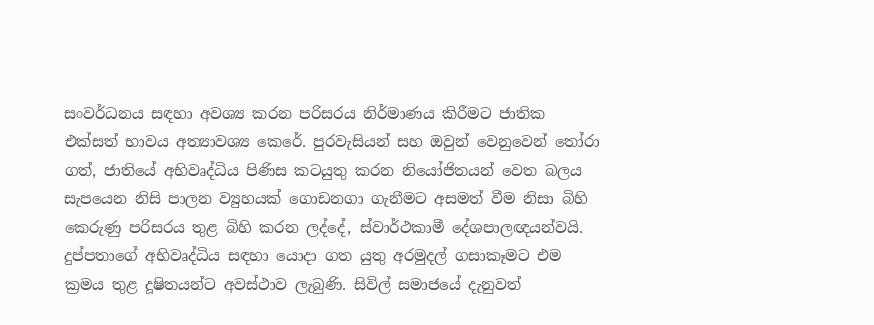සංවර්ධනය සඳහා අවශ්‍ය කරන පරිසරය නිර්මාණය කිරීමට ජාතික එක්සත් භාවය අත්‍යාවශ්‍ය කෙරේ. පුරවැසියන් සහ ඔවුන් වෙනුවෙන් තෝරා ගත්, ජාතියේ අභිවෘද්ධිය පිණිස කටයුතු කරන නියෝජිතයන් වෙත බලය සැපයෙන නිසි පාලන ව්‍යුහයක් ගොඩනගා ගැනීමට අසමත් වීම නිසා බිහි කෙරුණු පරිසරය තුළ බිහි කරන ලද්දේ, ස්වාර්ථකාමී දේශපාලඥයන්වයි. දුප්පතාගේ අභිවෘද්ධිය සඳහා යොදා ගත යුතු අරමුදල් ගසාකෑමට එම ක්‍රමය තුළ දූෂිතයන්ට අවස්ථාව ලැබුණි. සිවිල් සමාජයේ දැනුවත්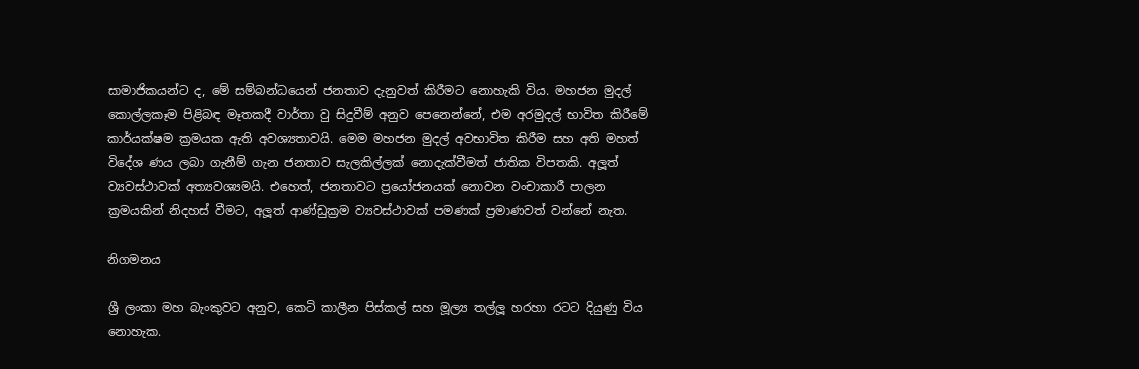සාමාජිකයන්ට ද, මේ සම්බන්ධයෙන් ජනතාව දැනුවත් කිරීමට නොහැකි විය. මහජන මුදල් කොල්ලකෑම පිළිබඳ මෑතකදී වාර්තා වු සිදුවීම් අනුව පෙනෙන්නේ, එම අරමුදල් භාවිත කිරීමේ කාර්යක්ෂම ක්‍රමයක ඇති අවශ්‍යතාවයි. මෙම මහජන මුදල් අවභාවිත කිරීම සහ අති මහත් විදේශ ණය ලබා ගැනීම් ගැන ජනතාව සැලකිල්ලක් නොදැක්වීමත් ජාතික විපතකි. අලූත් ව්‍යවස්ථාවක් අත්‍යවශ්‍යමයි. එහෙත්, ජනතාවට ප්‍රයෝජනයක් නොවන වංචාකාරී පාලන ක්‍රමයකින් නිදහස් වීමට, අලූත් ආණ්ඩුක්‍රම ව්‍යවස්ථාවක් පමණක් ප්‍රමාණවත් වන්නේ නැත.

නිගමනය

ශ්‍රී ලංකා මහ බැංකුවට අනුව, කෙටි කාලීන පිස්කල් සහ මූල්‍ය තල්ලූ හරහා රටට දියුණු විය නොහැක.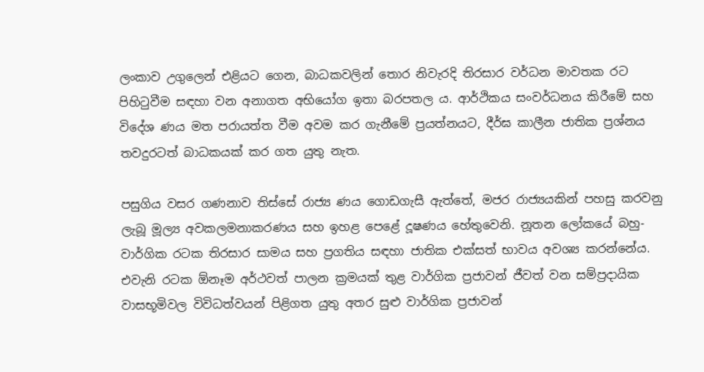ලංකාව උගුලෙන් එළියට ගෙන, බාධකවලින් තොර නිවැරදි තිරසාර වර්ධන මාවතක රට පිහිටුවීම සඳහා වන අනාගත අභියෝග ඉතා බරපතල ය. ආර්ථිකය සංවර්ධනය කිරීමේ සහ විදේශ ණය මත පරායත්ත වීම අවම කර ගැනීමේ ප්‍රයත්නයට, දීර්ඝ කාලීන ජාතික ප්‍රශ්නය තවදුරටත් බාධකයක් කර ගත යුතු නැත.

පසුගිය වසර ගණනාව තිස්සේ රාජ්‍ය ණය ගොඩගැසී ඇත්තේ, මජර රාජ්‍යයකින් පහසු කරවනු ලැබූ මූල්‍ය අවකලමනාකරණය සහ ඉහළ පෙළේ දූෂණය හේතුවෙනි. නූතන ලෝකයේ බහු-වාර්ගික රටක තිරසාර සාමය සහ ප්‍රගතිය සඳහා ජාතික එක්සත් භාවය අවශ්‍ය කරන්නේය. එවැනි රටක ඕනෑම අර්ථවත් පාලන ක්‍රමයක් තුළ වාර්ගික ප්‍රජාවන් ජීවත් වන සම්ප්‍රදායික වාසභූමිවල විවිධත්වයන් පිළිගත යුතු අතර සුළු වාර්ගික ප්‍රජාවන්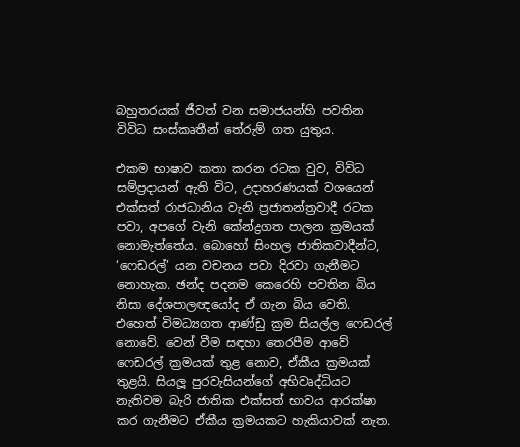බහුතරයක් ජීවත් වන සමාජයන්හි පවතින විවිධ සංස්කෘතීන් තේරුම් ගත යුතුය.

එකම භාෂාව කතා කරන රටක වුව, විවිධ සම්ප්‍රදායන් ඇති විට, උදාහරණයක් වශයෙන් එක්සත් රාජධානිය වැනි ප්‍රජාතන්ත්‍රවාදී රටක පවා, අපගේ වැනි කේන්ද්‍රගත පාලන ක්‍රමයක් නොමැත්තේය. බොහෝ සිංහල ජාතිකවාදීන්ට, ‘ෆෙඩරල්’ යන වචනය පවා දිරවා ගැනීමට නොහැක. ඡන්ද පදනම කෙරෙහි පවතින බිය නිසා දේශපාලඥයෝද ඒ ගැන බිය වෙති. එහෙත් විමධ්‍යගත ආණ්ඩු ක්‍රම සියල්ල ෆෙඩරල් නොවේ. වෙන් වීම සඳහා තෙරපීම ආවේ ෆෙඩරල් ක්‍රමයක් තුළ නොව, ඒකීය ක්‍රමයක් තුළයි. සියලූ පුරවැසියන්ගේ අභිවෘද්ධියට නැතිවම බැරි ජාතික එක්සත් භාවය ආරක්ෂා කර ගැනීමට ඒකීය ක්‍රමයකට හැකියාවක් නැත.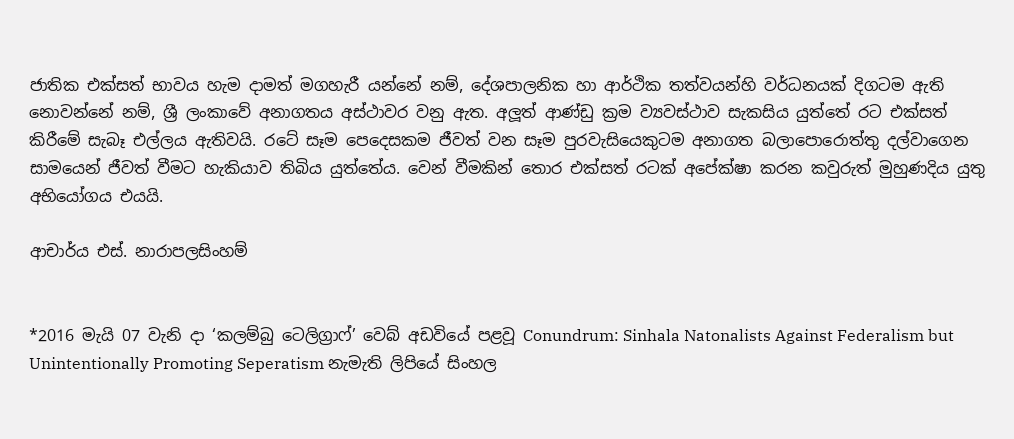ජාතික එක්සත් භාවය හැම දාමත් මගහැරී යන්නේ නම්, දේශපාලනික හා ආර්ථික තත්වයන්හි වර්ධනයක් දිගටම ඇති නොවන්නේ නම්, ශ්‍රී ලංකාවේ අනාගතය අස්ථාවර වනු ඇත. අලූත් ආණ්ඩු ක්‍රම ව්‍යවස්ථාව සැකසිය යුත්තේ රට එක්සත් කිරීමේ සැබෑ එල්ලය ඇතිවයි. රටේ සෑම පෙදෙසකම ජීවත් වන සෑම පුරවැසියෙකුටම අනාගත බලාපොරොත්තු දල්වාගෙන සාමයෙන් ජීවත් වීමට හැකියාව තිබිය යුත්තේය. වෙන් වීමකින් තොර එක්සත් රටක් අපේක්ෂා කරන කවුරුත් මුහුණදිය යුතු අභියෝගය එයයි.

ආචාර්ය එස්. නාරාපලසිංහම්


*2016 මැයි 07 වැනි දා ‘කලම්බු ටෙලිග්‍රාෆ්’ වෙබ් අඩවියේ පළවූ Conundrum: Sinhala Natonalists Against Federalism but Unintentionally Promoting Seperatism නැමැති ලිපියේ සිංහල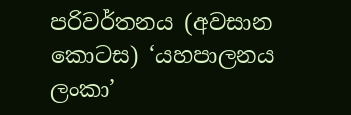පරිවර්තනය (අවසාන කොටස) ‘යහපාලනය ලංකා’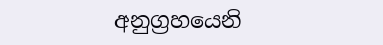අනුග්‍රහයෙනි